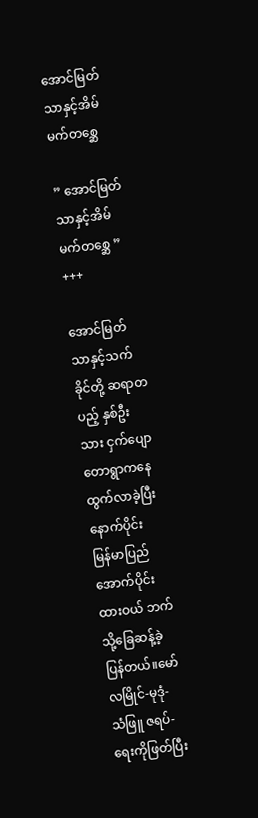အောင်မြတ်သာနှင့်အိမ်မက်တစ္ဆေ

” အောင်မြတ်သာနှင့်အိမ်မက်တစ္ဆေ ”
+++

အောင်မြတ်သာနှင့်သက်ခိုင်တို့ ဆရာတပည့် နှစ်ဦးသား ငှက်ပျောတောရွာကနေ ထွက်လာခဲ့ပြီး နောက်ပိုင်း
မြန်မာပြည်အောက်ပိုင်း ထားဝယ် ဘက်သို့ခြေဆန့်ခဲ့ပြန်တယ်။မော်လမြိုင်-မုဒုံ- သံဖြူ ဇရပ်-ရေးကိုဖြတ်ပြီး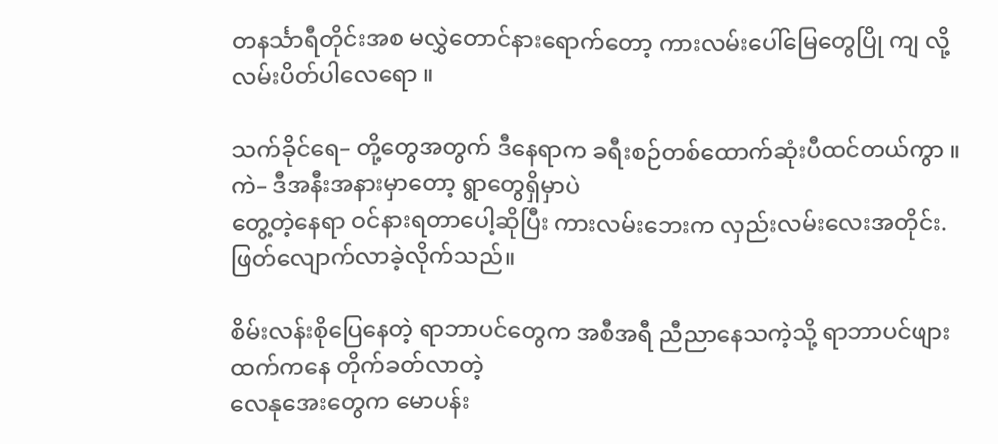တနင်္သာရီတိုင်းအစ မလွှဲတောင်နားရောက်တော့ ကားလမ်းပေါ်မြေတွေပြို ကျ လို့ လမ်းပိတ်ပါလေရော ။

သက်ခိုင်ရေ– တို့တွေအတွက် ဒီနေရာက ခရီးစဉ်တစ်ထောက်ဆုံးပီထင်တယ်ကွာ ။
ကဲ– ဒီအနီးအနားမှာတော့ ရွာတွေရှိမှာပဲ
တွေ့တဲ့နေရာ ဝင်နားရတာပေါ့ဆိုပြီး ကားလမ်းဘေးက လှည်းလမ်းလေးအတိုင်း.ဖြတ်လျောက်လာခဲ့လိုက်သည်။

စိမ်းလန်းစိုပြေနေတဲ့ ရာဘာပင်တွေက အစီအရီ ညီညာနေသကဲ့သို့ ရာဘာပင်ဖျားထက်ကနေ တိုက်ခတ်လာတဲ့
လေနုအေးတွေက မောပန်း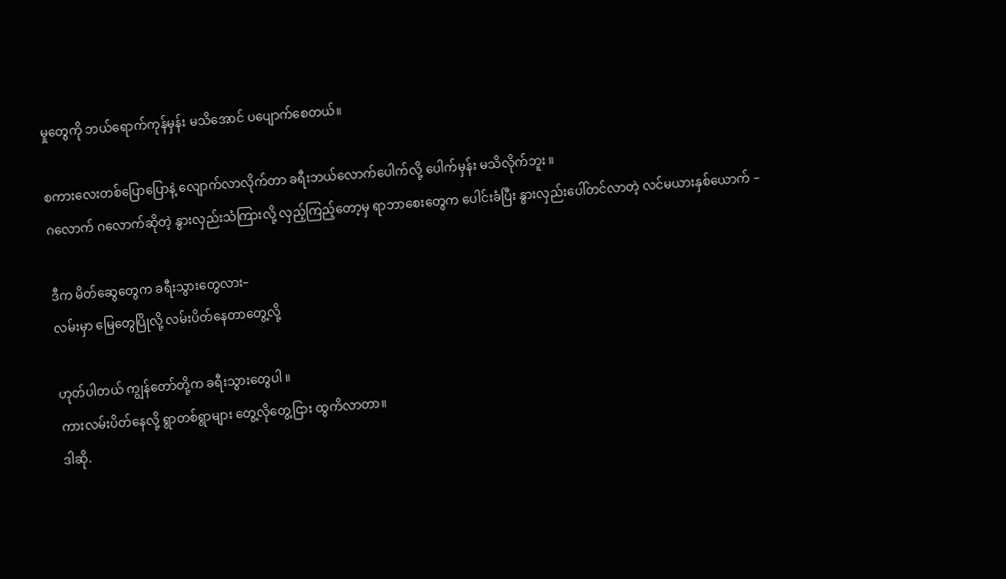မှုတွေကို ဘယ်ရောက်ကုန်မှန်း မသိအောင် ပပျောက်စေတယ်။

စကားလေးတစ်ပြောပြောနဲ့ လျောက်လာလိုက်တာ ခရီးဘယ်လောက်ပေါက်လို့ ပေါက်မှန်း မသိလိုက်ဘူး ။
ဂလောက် ဂလောက်ဆိုတဲ့ နွားလှည်းသံကြားလို့ လှည့်ကြည့်တော့မှ ရာဘာစေးတွေက ပေါင်းခံပြီး နွားလှည်းပေါ်တင်လာတဲ့ လင်မယားနှစ်ယောက် –

ဒီက မိတ်ဆွေတွေက ခရီးသွားတွေလား–
လမ်းမှာ မြေတွေပြိုလို့ လမ်းပိတ်နေတာတွေ့လို့

ဟုတ်ပါတယ် ကျွန်တော်တို့က ခရီးသွားတွေပါ ။
ကားလမ်းပိတ်နေလို့ ရွာတစ်ရွာများ တွေ့လိုတွေ့ငြား ထွကိလာတာ။
ဒါဆို.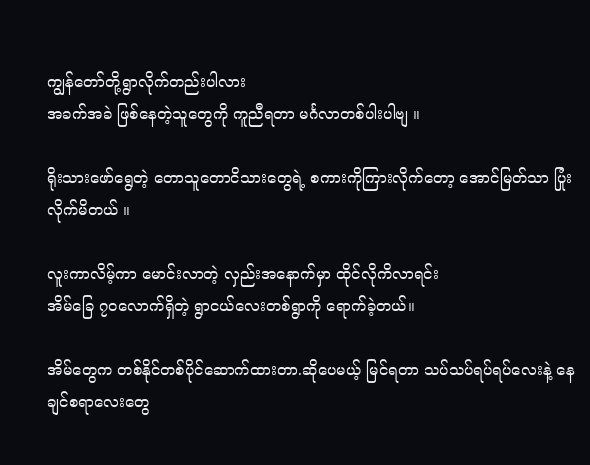ကျွန်တော်တို့ရွာလိုက်တည်းပါလား
အခက်အခဲ ဖြစ်နေတဲ့သူတွေကို ကူညီရတာ မင်္ဂလာတစ်ပါးပါဗျ ။

ရိုးသားဖော်ရွေတဲ့ တောသူတောငိသားတွေရဲ့ စကားကိုကြားလိုက်တော့ အောင်မြတ်သာ ပြုံးလိုက်မိတယ် ။

လူးကာလိမ့်ကာ မောင်းလာတဲ့ လှည်းအနောက်မှာ ထိုင်လိုကိလာရင်း
အိမ်ခြေ ၇၀လောက်ရှိတဲ့ ရွာငယ်လေးတစ်ရွာကို ရောက်ခဲ့တယ်။

အိမ်တွေက တစ်နိုင်တစ်ပိုင်ဆောက်ထားတာ.ဆိုပေမယ့် မြင်ရတာ သပ်သပ်ရပ်ရပ်လေးနဲ့ နေချင်စရာလေးတွေ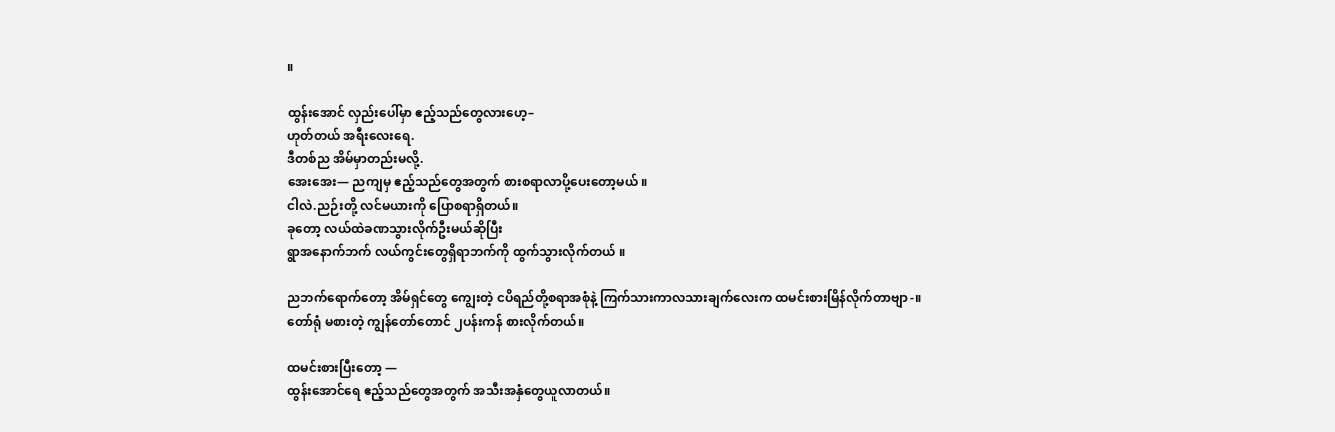။

ထွန်းအောင် လှည်းပေါ်မှာ ဧည့်သည်တွေလားဟေ့–
ဟုတ်တယ် အရီးလေးရေ.
ဒီတစ်ည အိမ်မှာတည်းမလို့.
အေးအေး— ညကျမှ ဧည့်သည်တွေအတွက် စားစရာလာပို့ပေးတော့မယ် ။
ငါလဲ.ညဉ်းတို့ လင်မယားကို ပြောစရာရှိတယ်။
ခုတော့ လယ်ထဲခဏသွားလိုက်ဦးမယ်ဆိုပြီး
ရွာအနောက်ဘက် လယ်ကွင်းတွေရှိရာဘက်ကို ထွက်သွားလိုက်တယ် ။

ညဘက်ရောက်တော့ အိမ်ရှင်တွေ ကျွေးတဲ့ ငပိရည်တို့စရာအစုံနဲ့ ကြက်သားကာလသားချက်လေးက ထမင်းစားမြိန်လိုက်တာဗျာ-။
တော်ရုံ မစားတဲ့ ကျွန်တော်တောင် ၂ပန်းကန် စားလိုက်တယ်။

ထမင်းစားပြီးတော့ —
ထွန်းအောင်ရေ ဧည့်သည်တွေအတွက် အသီးအနှံတွေယူလာတယ်။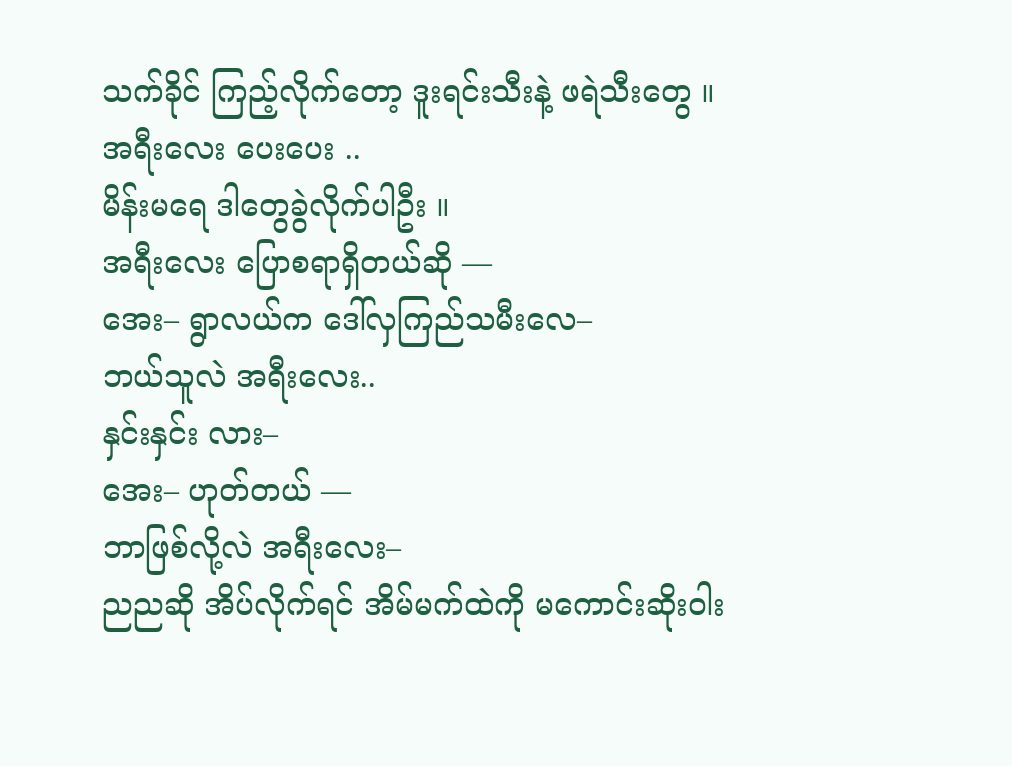သက်ခိုင် ကြည့်လိုက်တော့ ဒူးရင်းသီးနဲ့ ဖရဲသီးတွေ ။
အရီးလေး ပေးပေး ..
မိန်းမရေ ဒါတွေခွဲလိုက်ပါဦး ။
အရီးလေး ပြောစရာရှိတယ်ဆို —
အေး– ရွာလယ်က ဒေါ်လှကြည်သမီးလေ–
ဘယ်သူလဲ အရီးလေး..
နှင်းနှင်း လား–
အေး– ဟုတ်တယ် —
ဘာဖြစ်လို့လဲ အရီးလေး–
ညညဆို အိပ်လိုက်ရင် အိမ်မက်ထဲကို မကောင်းဆိုးဝါး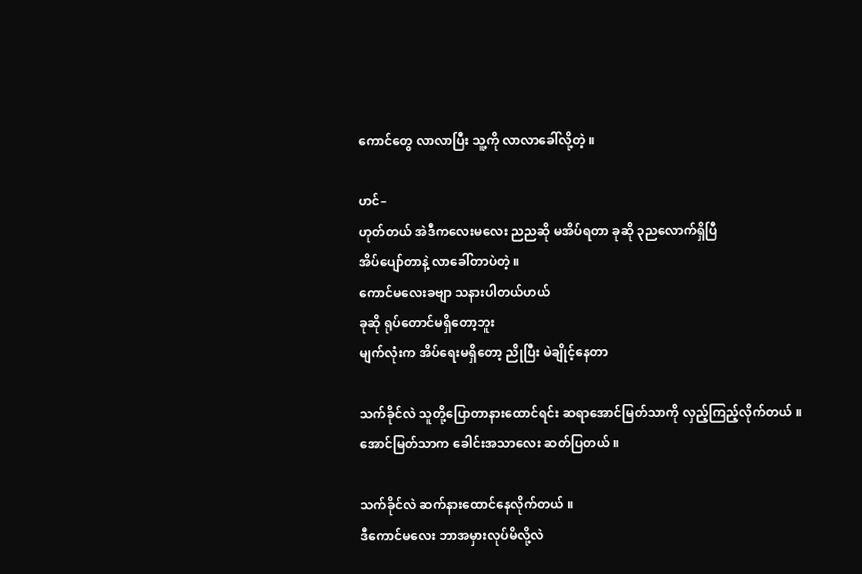ကောင်တွေ လာလာပြီး သူ့ကို လာလာခေါ်လို့တဲ့ ။

ဟင်–
ဟုတ်တယ် အဲဒီကလေးမလေး ညညဆို မအိပ်ရတာ ခုဆို ၃ညလောက်ရှိပြီ
အိပ်ပျော်တာနဲ့ လာခေါ်တာပဲတဲ့ ။
ကောင်မလေးခဗျာ သနားပါတယ်ဟယ်
ခုဆို ရုပ်တောင်မရှိတော့ဘူး
မျက်လုံးက အိပ်ရေးမရှိတော့ ညိုပြီး မဲချိုင့်နေတာ

သက်ခိုင်လဲ သူတို့ပြောတာနားထောင်ရင်း ဆရာအောင်မြတ်သာကို လှည့်ကြည့်လိုက်တယ် ။
အောင်မြတ်သာက ခေါင်းအသာလေး ဆတ်ပြတယ် ။

သက်ခိုင်လဲ ဆက်နားထောင်နေလိုက်တယ် ။
ဒီကောင်မလေး ဘာအမှားလုပ်မိလို့လဲ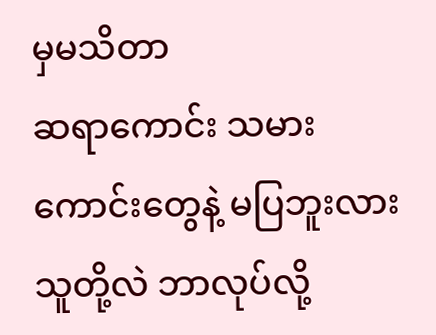မှမသိတာ
ဆရာကောင်း သမားကောင်းတွေနဲ့ မပြဘူးလား
သူတို့လဲ ဘာလုပ်လို့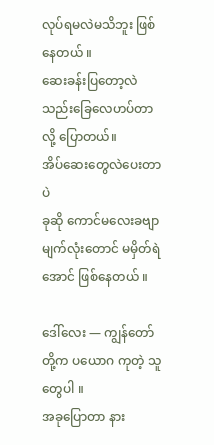လုပ်ရမလဲမသိဘူး ဖြစ်နေတယ် ။
ဆေးခန်းပြတော့လဲ သည်းခြေလေဟပ်တာလို့ ပြောတယ်။
အိပ်ဆေးတွေလဲပေးတာပဲ
ခုဆို ကောင်မလေးခဗျာ မျက်လုံးတောင် မမှိတ်ရဲအောင် ဖြစ်နေတယ် ။

ဒေါ်လေး — ကျွန်တော်တို့က ပယောဂ ကုတဲ့ သူတွေပါ ။
အခုပြောတာ နား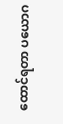ထောင်ရတာ ပယောဂ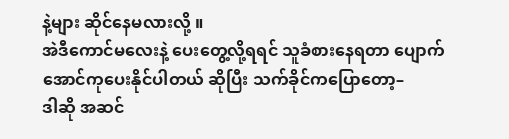နဲ့များ ဆိုင်နေမလားလို့ ။
အဲဒီကောင်မလေးနဲ့ ပေးတွေ့လို့ရရင် သူခံစားနေရတာ ပျောက်အောင်ကုပေးနိုင်ပါတယ် ဆိုပြီး သက်ခိုင်ကပြောတော့–
ဒါဆို အဆင်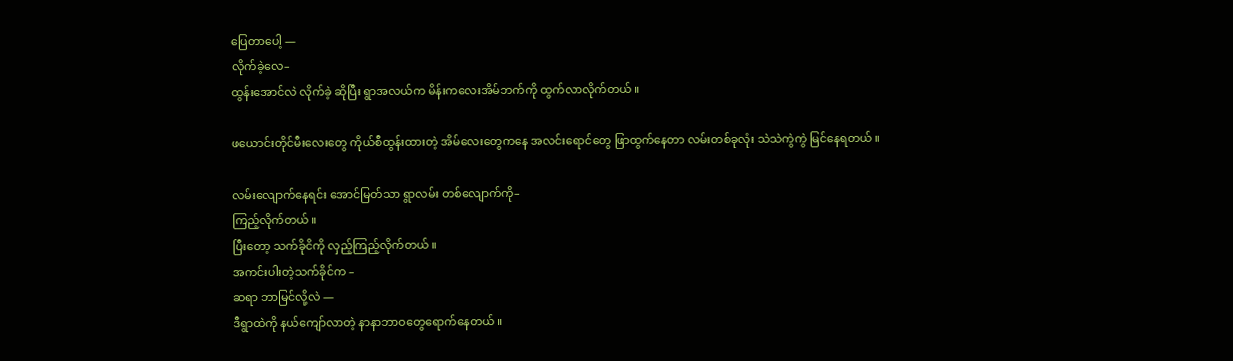ပြေတာပေါ့ —
လိုက်ခဲ့လေ–
ထွန်းအောင်လဲ လိုက်ခဲ့ ဆိုပြီး ရွာအလယ်က မိန်းကလေးအိမ်ဘက်ကို ထွက်လာလိုက်တယ် ။

ဖယောင်းတိုင်မီးလေးတွေ ကိုယ်စီထွန်းထားတဲ့ အိမ်လေးတွေကနေ အလင်းရောင်တွေ ဖြာထွက်နေတာ လမ်းတစ်ခုလုံး သဲသဲကွဲကွဲ မြင်နေရတယ် ။

လမ်းလျောက်နေရင်း အောင်မြတ်သာ ရွာလမ်း တစ်လျောက်ကို–
ကြည့်လိုက်တယ် ။
ပြီးတော့ သက်ခိုငိကို လှည့်ကြည့်လိုက်တယ် ။
အကင်းပါးတဲ့သက်ခိုင်က –
ဆရာ ဘာမြင်လို့လဲ —
ဒီရွာထဲကို နယ်ကျော်လာတဲ့ နာနာဘာဝတွေရောက်နေတယ် ။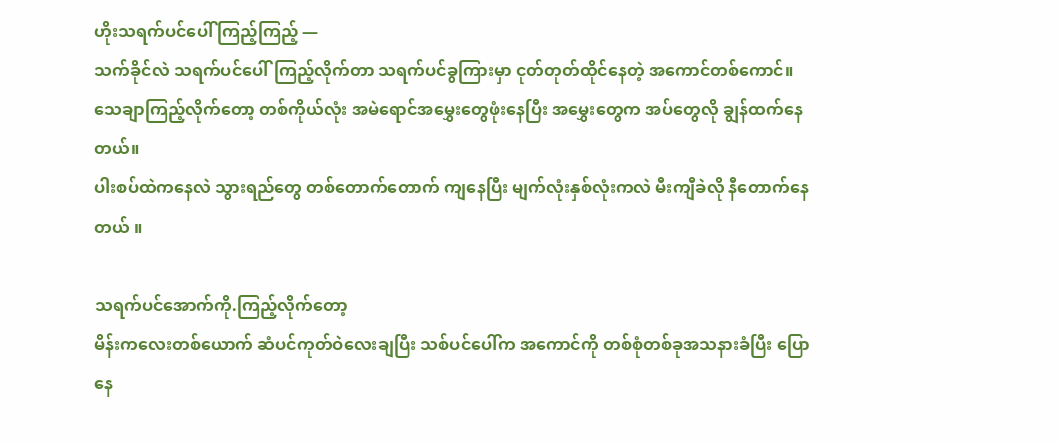ဟိုးသရက်ပင်ပေါ် ကြည့်ကြည့် —
သက်ခိုင်လဲ သရက်ပင်ပေါ်ကြည့်လိုက်တာ သရက်ပင်ခွကြားမှာ ငုတ်တုတ်ထိုင်နေတဲ့ အကောင်တစ်ကောင်။
သေချာကြည့်လိုက်တော့ တစ်ကိုယ်လုံး အမဲရောင်အမွှေးတွေဖုံးနေပြီး အမွှေးတွေက အပ်တွေလို ချွန်ထက်နေတယ်။
ပါးစပ်ထဲကနေလဲ သွားရည်တွေ တစ်တောက်တောက် ကျနေပြီး မျက်လုံးနှစ်လုံးကလဲ မီးကျီခဲလို နီတောက်နေတယ် ။

သရက်ပင်အောက်ကို.ကြည့်လိုက်တော့
မိန်းကလေးတစ်ယောက် ဆံပင်ကုတ်ဝဲလေးချပြီး သစ်ပင်ပေါ်က အကောင်ကို တစ်စုံတစ်ခုအသနားခံပြီး ပြောနေ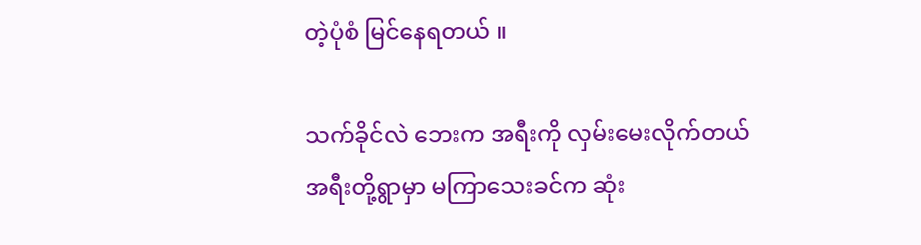တဲ့ပုံစံ မြင်နေရတယ် ။

သက်ခိုင်လဲ ဘေးက အရီးကို လှမ်းမေးလိုက်တယ်
အရီးတို့ရွာမှာ မကြာသေးခင်က ဆုံး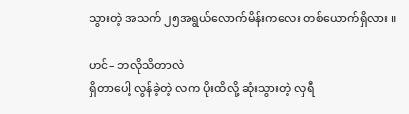သွားတဲ့ အသက် ၂၅အရွယ်လောက်မိန်းကလေး တစ်ယောက်ရှိလား ။

ဟင်– ဘလိုသိတာလဲ
ရှိတာပေါ့ လွန်ခဲ့တဲ့ လက ပိုးထိလို့ ဆုံးသွားတဲ့ လှရီ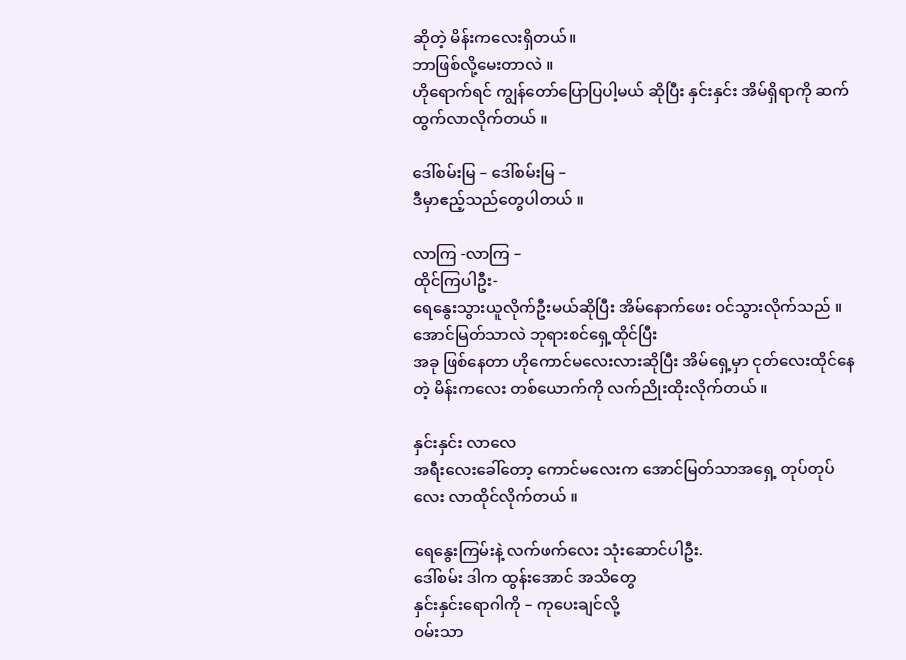ဆိုတဲ့ မိန်းကလေးရှိတယ်။
ဘာဖြစ်လို့မေးတာလဲ ။
ဟိုရောက်ရင် ကျွန်တော်ပြောပြပါ့မယ် ဆိုပြီး နှင်းနှင်း အိမ်ရှိရာကို ဆက်ထွက်လာလိုက်တယ် ။

ဒေါ်စမ်းမြ – ဒေါ်စမ်းမြ –
ဒီမှာဧည့်သည်တွေပါတယ် ။

လာကြ -လာကြ –
ထိုင်ကြပါဦး-
ရေနွေးသွားယူလိုက်ဦးမယ်ဆိုပြီး အိမ်နောက်ဖေး ဝင်သွားလိုက်သည် ။
အောင်မြတ်သာလဲ ဘုရားစင်ရှေ့ထိုင်ပြီး
အခု ဖြစ်နေတာ ဟိုကောင်မလေးလားဆိုပြီး အိမ်ရှေ့မှာ ငုတ်လေးထိုင်နေတဲ့ မိန်းကလေး တစ်ယောက်ကို လက်ညိုးထိုးလိုက်တယ် ။

နှင်းနှင်း လာလေ
အရီးလေးခေါ်တော့ ကောင်မလေးက အောင်မြတ်သာအရှေ့ တုပ်တုပ်လေး လာထိုင်လိုက်တယ် ။

ရေနွေးကြမ်းနဲ့ လက်ဖက်လေး သုံးဆောင်ပါဦး.
ဒေါ်စမ်း ဒါက ထွန်းအောင် အသိတွေ
နှင်းနှင်းရောဂါကို – ကုပေးချင်လို့
ဝမ်းသာ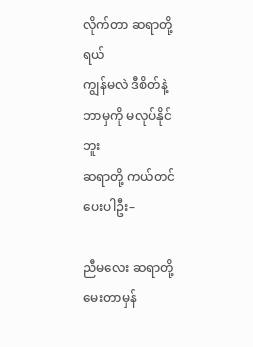လိုက်တာ ဆရာတို့ရယ်
ကျွန်မလဲ ဒီစိတ်နဲ့ ဘာမှကို မလုပ်နိုင်ဘူး
ဆရာတို့ ကယ်တင်ပေးပါဦး–

ညီမလေး ဆရာတို့ မေးတာမှန်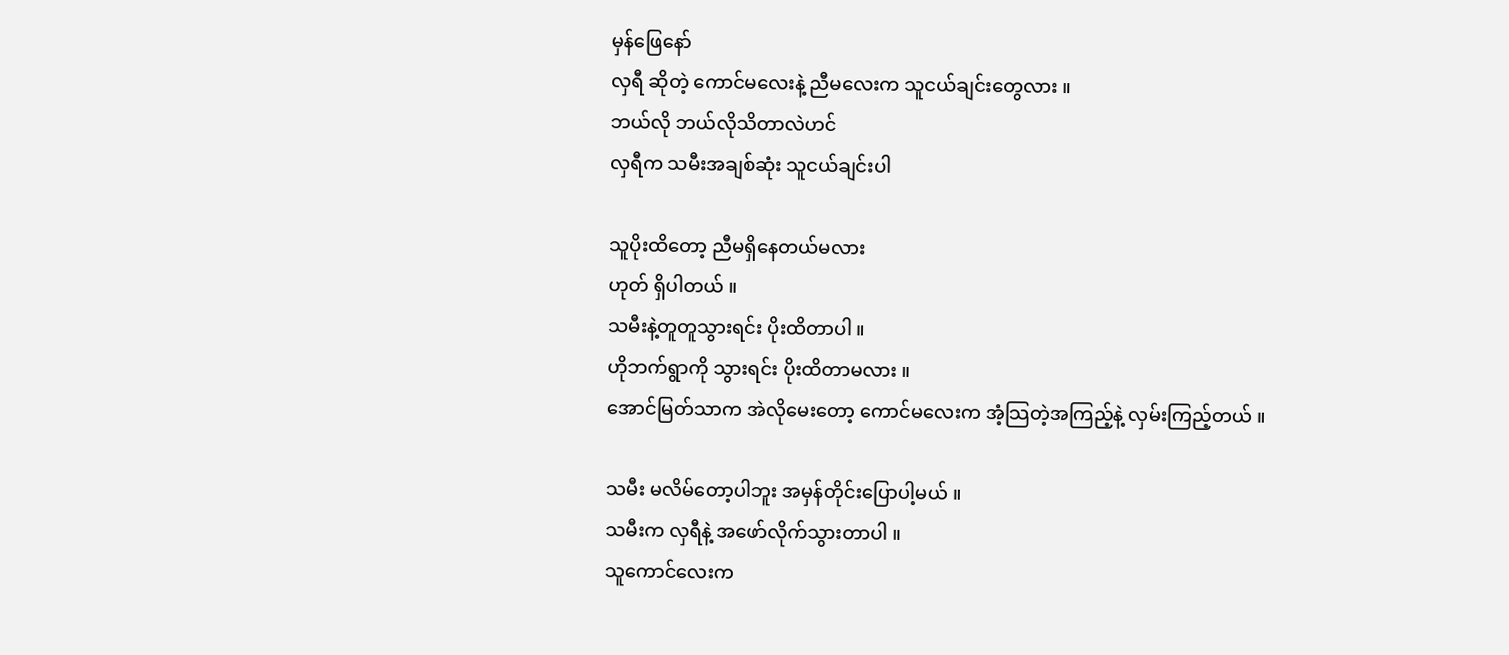မှန်ဖြေနော်
လှရီ ဆိုတဲ့ ကောင်မလေးနဲ့ ညီမလေးက သူငယ်ချင်းတွေလား ။
ဘယ်လို ဘယ်လိုသိတာလဲဟင်
လှရီက သမီးအချစ်ဆုံး သူငယ်ချင်းပါ

သူပိုးထိတော့ ညီမရှိနေတယ်မလား
ဟုတ် ရှိပါတယ် ။
သမီးနဲ့တူတူသွားရင်း ပိုးထိတာပါ ။
ဟိုဘက်ရွာကို သွားရင်း ပိုးထိတာမလား ။
အောင်မြတ်သာက အဲလိုမေးတော့ ကောင်မလေးက အံ့သြတဲ့အကြည့်နဲ့ လှမ်းကြည့်တယ် ။

သမီး မလိမ်တော့ပါဘူး အမှန်တိုင်းပြောပါ့မယ် ။
သမီးက လှရီနဲ့ အဖော်လိုက်သွားတာပါ ။
သူကောင်လေးက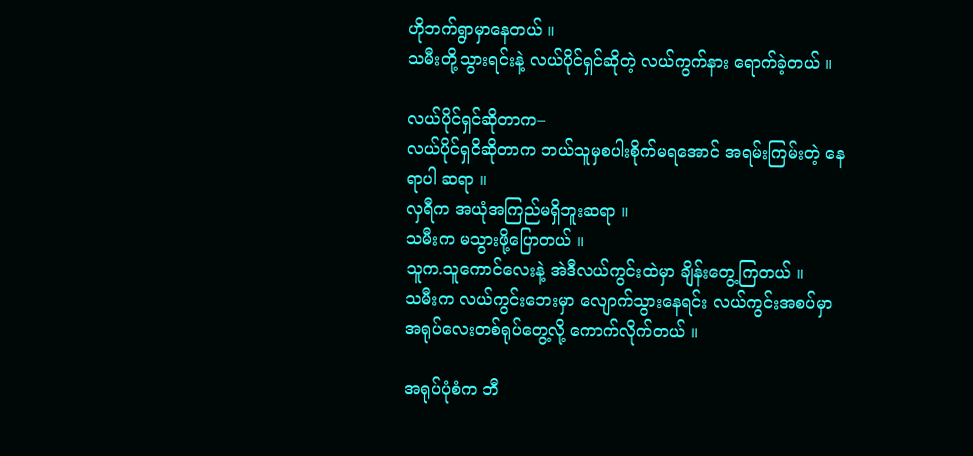ဟိုဘက်ရွာမှာနေတယ် ။
သမီးတို့သွားရင်းနဲ့ လယ်ပိုင်ရှင်ဆိုတဲ့ လယ်ကွက်နား ရောက်ခဲ့တယ် ။

လယ်ပိုင်ရှင်ဆိုတာက–
လယ်ပိုင်ရှငိဆိုတာက ဘယ်သူမှစပါးစိုက်မရအောင် အရမ်းကြမ်းတဲ့ နေရာပါ ဆရာ ။
လှရီက အယုံအကြည်မရှိဘူးဆရာ ။
သမီးက မသွားဖို့ပြောတယ် ။
သူက.သူကောင်လေးနဲ့ အဲဒီလယ်ကွင်းထဲမှာ ချိန်းတွေ့ကြတယ် ။
သမီးက လယ်ကွင်းဘေးမှာ လျောက်သွားနေရင်း လယ်ကွင်းအစပ်မှာ အရုပ်လေးတစ်ရုပ်တွေ့လို့ ကောက်လိုက်တယ် ။

အရုပ်ပုံစံက ဘီ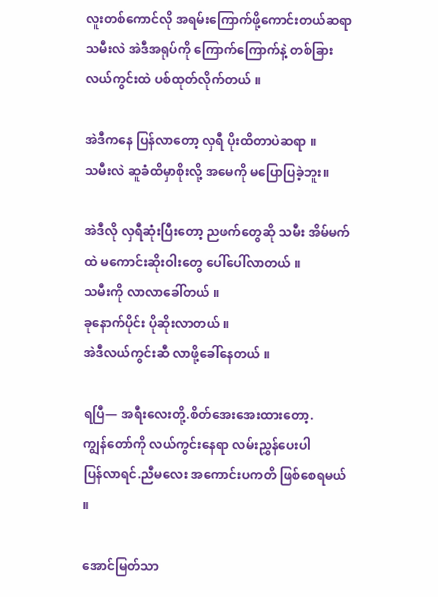လူးတစ်ကောင်လို အရမ်းကြောက်ဖို့ကောင်းတယ်ဆရာ
သမီးလဲ အဲဒီအရုပ်ကို ကြောက်ကြောက်နဲ့ တစ်ခြားလယ်ကွင်းထဲ ပစ်ထုတ်လိုက်တယ် ။

အဲဒီကနေ ပြန်လာတော့ လှရီ ပိုးထိတာပဲဆရာ ။
သမီးလဲ ဆူခံထိမှာစိုးလို့ အမေကို မပြောပြခဲ့ဘူး။

အဲဒီလို လှရီဆုံးပြီးတော့ ညဖက်တွေဆို သမီး အိမ်မက်ထဲ မကောင်းဆိုးဝါးတွေ ပေါ်ပေါ်လာတယ် ။
သမီးကို လာလာခေါ်တယ် ။
ခုနောက်ပိုင်း ပိုဆိုးလာတယ် ။
အဲဒီလယ်ကွင်းဆီ လာဖို့ခေါ်နေတယ် ။

ရပြီ— အရီးလေးတို့.စိတ်အေးအေးထားတော့.
ကျွန်တော်ကို လယ်ကွင်းနေရာ လမ်းညွှန်ပေးပါ
ပြန်လာရင်.ညီမလေး အကောင်းပကတိ ဖြစ်စေရမယ် ။

အောင်မြတ်သာ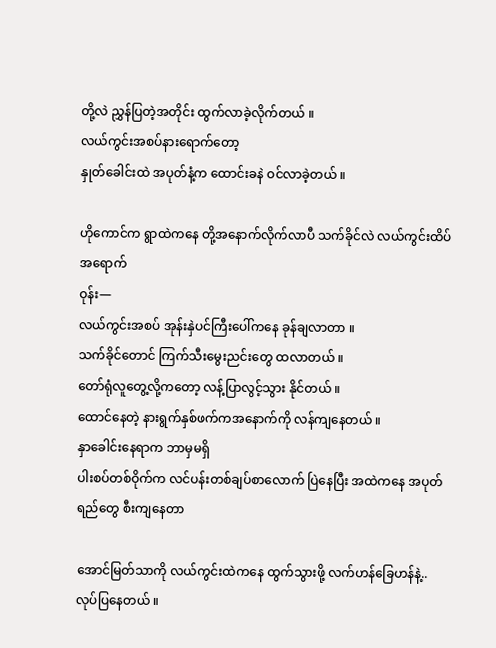တို့လဲ ညွှန်ပြတဲ့အတိုင်း ထွက်လာခဲ့လိုက်တယ် ။
လယ်ကွင်းအစပ်နားရောက်တော့
နှုတ်ခေါင်းထဲ အပုတ်နံ့က ထောင်းခနဲ ဝင်လာခဲ့တယ် ။

ဟိုကောင်က ရွာထဲကနေ တို့အနောက်လိုက်လာပီ သက်ခိုင်လဲ လယ်ကွင်းထိပ်အရောက်
ဝုန်း—
လယ်ကွင်းအစပ် အုန်းနှဲပင်ကြီးပေါ်ကနေ ခုန်ချလာတာ ။
သက်ခိုင်တောင် ကြက်သီးမွေးညင်းတွေ ထလာတယ် ။
တော်ရုံလူတွေ့လို့ကတော့ လန့်ပြာလွင့်သွား နိုင်တယ် ။
ထောင်နေတဲ့ နားရွက်နှစ်ဖက်ကအနောက်ကို လန်ကျနေတယ် ။
နှာခေါင်းနေရာက ဘာမှမရှိ
ပါးစပ်တစ်ဝိုက်က လင်ပန်းတစ်ချပ်စာလောက် ပြဲနေပြီး အထဲကနေ အပုတ်ရည်တွေ စီးကျနေတာ

အောင်မြတ်သာကို လယ်ကွင်းထဲကနေ ထွက်သွားဖို့ လက်ဟန်ခြေဟန်နဲ့..
လုပ်ပြနေတယ် ။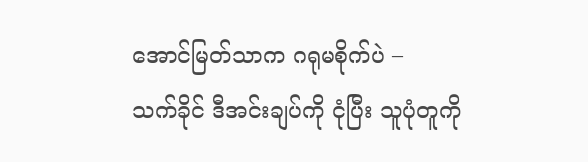အောင်မြတ်သာက ဂရုမစိုက်ပဲ –
သက်ခိုင် ဒီအင်းချပ်ကို ငုံပြီး သူပုံတူကို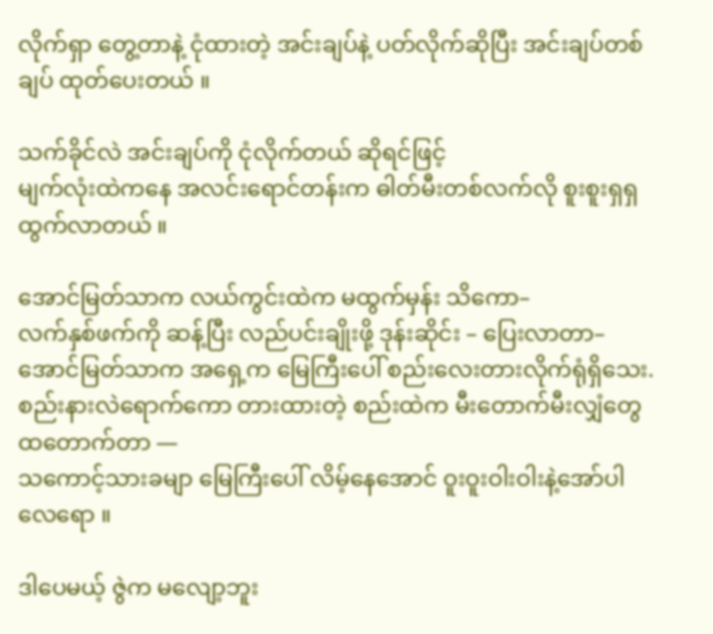လိုက်ရှာ တွေ့တာနဲ့ ငုံထားတဲ့ အင်းချပ်နဲ့ ပတ်လိုက်ဆိုပြီး အင်းချပ်တစ်ချပ် ထုတ်ပေးတယ် ။

သက်ခိုင်လဲ အင်းချပ်ကို ငုံလိုက်တယ် ဆိုရင်ဖြင့်
မျက်လုံးထဲကနေ အလင်းရောင်တန်းက ဓါတ်မီးတစ်လက်လို စူးစူးရှရှ ထွက်လာတယ် ။

အောင်မြတ်သာက လယ်ကွင်းထဲက မထွက်မှန်း သိကော–
လက်နှစ်ဖက်ကို ဆန့်ပြီး လည်ပင်းချိုးဖို့ ဒုန်းဆိုင်း – ပြေးလာတာ–
အောင်မြတ်သာက အရှေ့က မြေကြီးပေါ် စည်းလေးတားလိုက်ရုံရှိသေး.
စည်းနားလဲရောက်ကော တားထားတဲ့ စည်းထဲက မီးတောက်မီးလျှံတွေ ထတောက်တာ —
သကောင့်သားခမျာ မြေကြီးပေါ် လိမ့်နေအောင် ဝူးဝူးဝါးဝါးနဲ့အော်ပါလေရော ။

ဒါပေမယ့် ဇွဲက မလျော့ဘူး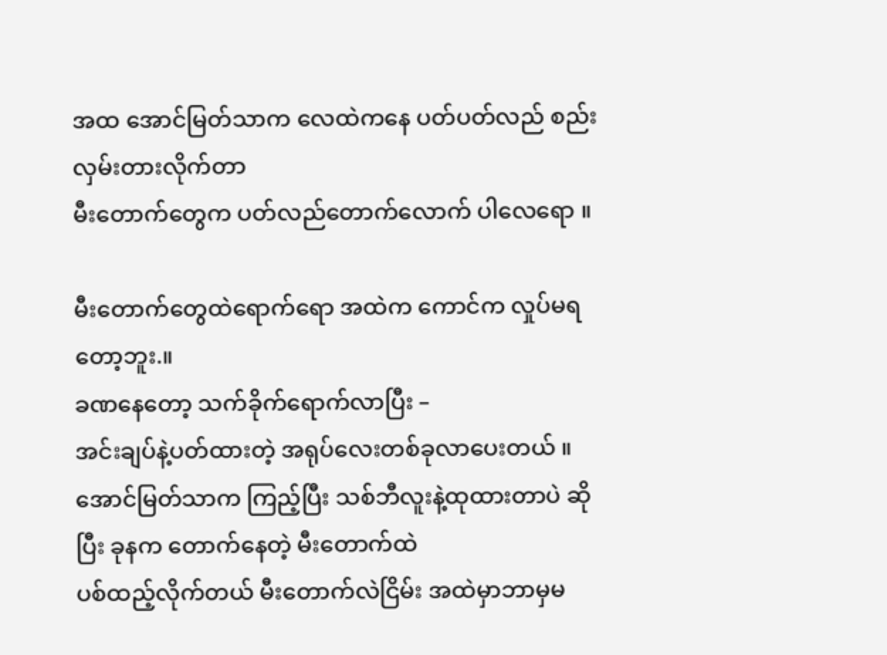အထ အောင်မြတ်သာက လေထဲကနေ ပတ်ပတ်လည် စည်းလှမ်းတားလိုက်တာ
မီးတောက်တွေက ပတ်လည်တောက်လောက် ပါလေရော ။

မီးတောက်တွေထဲရောက်ရော အထဲက ကောင်က လှုပ်မရတော့ဘူး.။
ခဏနေတော့ သက်ခိုက်ရောက်လာပြီး –
အင်းချပ်နဲ့ပတ်ထားတဲ့ အရုပ်လေးတစ်ခုလာပေးတယ် ။
အောင်မြတ်သာက ကြည့်ပြီး သစ်ဘီလူးနဲ့ထုထားတာပဲ ဆိုပြီး ခုနက တောက်နေတဲ့ မီးတောက်ထဲ
ပစ်ထည့်လိုက်တယ် မီးတောက်လဲငြိမ်း အထဲမှာဘာမှမ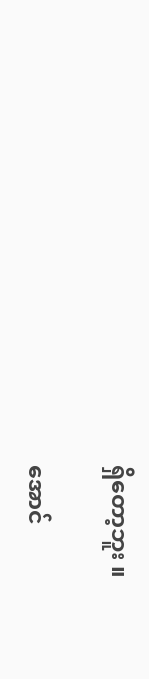ရှိတော့ဘူး ။

အောင်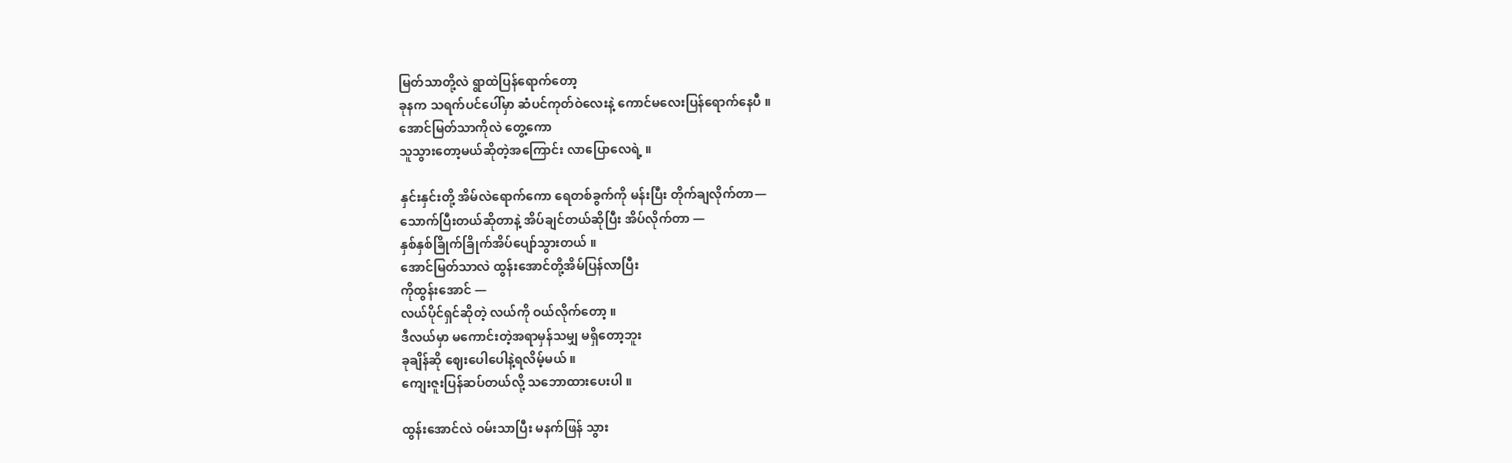မြတ်သာတို့လဲ ရွာထဲပြန်ရောက်တော့
ခုနက သရက်ပင်ပေါ်မှာ ဆံပင်ကုတ်ဝဲလေးနဲ့ ကောင်မလေးပြန်ရောက်နေပီ ။
အောင်မြတ်သာကိုလဲ တွေ့ကော
သူသွားတော့မယ်ဆိုတဲ့အကြောင်း လာပြောလေရဲ့ ။

နှင်းနှင်းတို့ အိမ်လဲရောက်ကော ရေတစ်ခွက်ကို မန်းပြီး တိုက်ချလိုက်တာ—
သောက်ပြီးတယ်ဆိုတာနဲ့ အိပ်ချင်တယ်ဆိုပြီး အိပ်လိုက်တာ —
နှစ်နှစ်ခြိုက်ခြိုက်အိပ်ပျော်သွားတယ် ။
အောင်မြတ်သာလဲ ထွန်းအောင်တို့အိမ်ပြန်လာပြီး
ကိုထွန်းအောင် —
လယ်ပိုင်ရှင်ဆိုတဲ့ လယ်ကို ဝယ်လိုက်တော့ ။
ဒီလယ်မှာ မကောင်းတဲ့အရာမှန်သမျှ မရှိတော့ဘူး
ခုချိန်ဆို ဈေးပေါပေါနဲ့ရလိမ့်မယ် ။
ကျေးဇူးပြန်ဆပ်တယ်လို့ သဘောထားပေးပါ ။

ထွန်းအောင်လဲ ဝမ်းသာပြီး မနက်ဖြန် သွား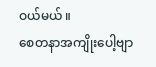ဝယ်မယ် ။
စေတနာအကျိုးပေါ့ဗျာ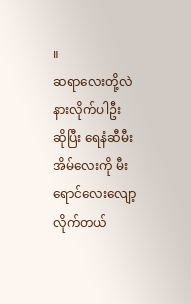။
ဆရာလေးတို့လဲ နားလိုက်ပါဦး ဆိုပြီး ရေနံဆီမီးအိမ်လေးကို မီးရောင်လေးလျော့လိုက်တယ်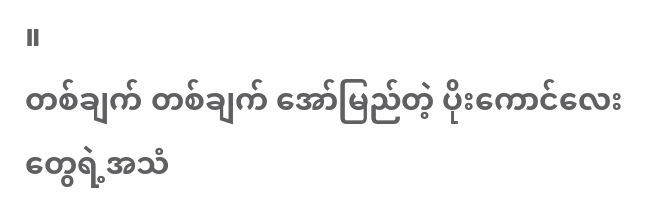။
တစ်ချက် တစ်ချက် အော်မြည်တဲ့ ပိုးကောင်လေး တွေရဲ့အသံ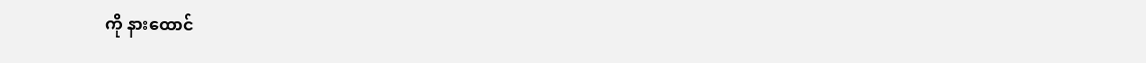ကို နားထောင်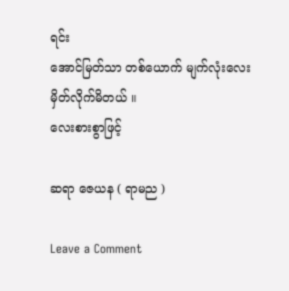ရင်း
အောင်မြတ်သာ တစ်ယောက် မျက်လုံးလေးမှိတ်လိုက်မိတယ် ။
လေးစားစွာဖြင့်

ဆရာ ဇေယန ( ရာမည )

Leave a Comment